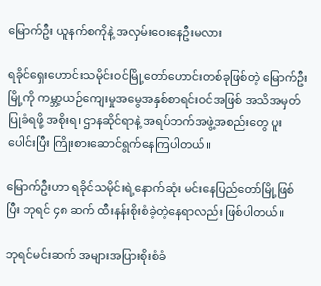မြောက်ဦး ယူနက်စကိုနဲ့ အလှမ်းဝေးနေဦးမလား

ရခိုင်ရှေးဟောင်းသမိုင်းဝင်မြို့တော်ဟောင်းတစ်ခုဖြစ်တဲ့ မြောက်ဦးမြို့ကို ကမ္ဘာ့ယဉ်ကျေးမှုအမွေအနှစ်စာရင်းဝင်အဖြစ် အသိအမှတ်ပြုခံရဖို့ အစိုးရ၊ ဌာနဆိုင်ရာနဲ့ အရပ်ဘက်အဖွဲ့အစည်းတွေ ပူးပေါင်းပြီး ကြိုးစားဆောင်ရွက်နေကြပါတယ်။

မြောက်ဦးဟာ ရခိုင်သမိုင်းရဲ့နောက်ဆုံး မင်းနေပြည်တော်မြို့ဖြစ်ပြီး ဘုရင် ၄၈ ဆက် ထီးနန်းစိုးစံခဲ့တဲ့နေရာလည်း ဖြစ်ပါတယ်။

ဘုရင်မင်းဆက် အများအပြားစိုးစံခံ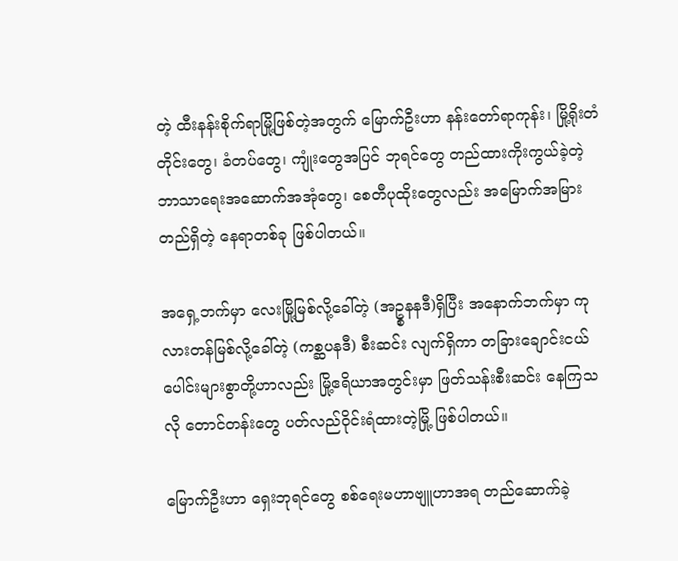တဲ့ ထီးနန်းစိုက်ရာမြို့ဖြစ်တဲ့အတွက် မြောက်ဦးဟာ နန်းတော်ရာကုန်း၊ မြို့ရိုးတံတိုင်းတွေ၊ ခံတပ်တွေ၊ ကျုံးတွေအပြင် ဘုရင်တွေ တည်ထားကိုးကွယ်ခဲ့တဲ့ ဘာသာရေးအဆောက်အအုံတွေ၊ စေတီပုထိုးတွေလည်း အမြောက်အမြားတည်ရှိတဲ့ နေရာတစ်ခု ဖြစ်ပါတယ်။

အရှေ့ဘက်မှာ လေးမြို့မြစ်လို့ခေါ်တဲ့ (အဥ္စနနဒီ)ရှိပြီး အနောက်ဘက်မှာ ကုလားတန်မြစ်လို့ခေါ်တဲ့ (ကစ္ဆပနဒီ) စီးဆင်း လျက်ရှိကာ တခြားချောင်းငယ်ပေါင်းများစွာတို့ဟာလည်း မြို့ဧရိယာအတွင်းမှာ ဖြတ်သန်းစီးဆင်း နေကြသလို တောင်တန်းတွေ ပတ်လည်ဝိုင်းရံထားတဲ့မြို့ ဖြစ်ပါတယ်။

မြောက်ဦးဟာ ရှေးဘုရင်တွေ စစ်ရေးမဟာဗျူဟာအရ တည်ဆောက်ခဲ့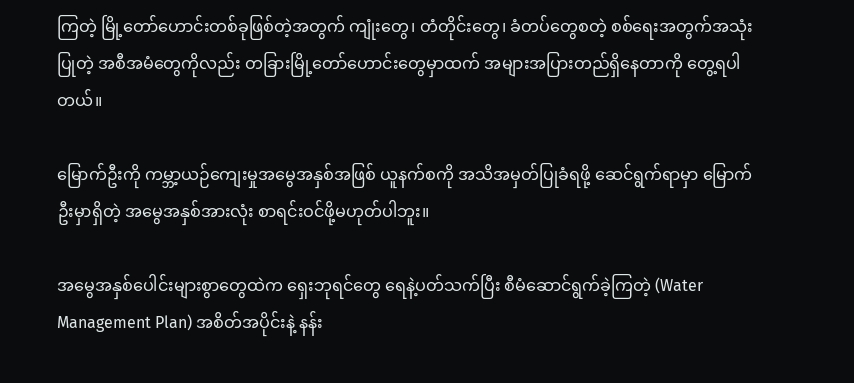ကြတဲ့ မြို့တော်ဟောင်းတစ်ခုဖြစ်တဲ့အတွက် ကျုံးတွေ၊ တံတိုင်းတွေ၊ ခံတပ်တွေစတဲ့ စစ်ရေးအတွက်အသုံးပြုတဲ့ အစီအမံတွေကိုလည်း တခြားမြို့တော်ဟောင်းတွေမှာထက် အများအပြားတည်ရှိနေတာကို တွေ့ရပါတယ်။

မြောက်ဦးကို ကမ္ဘာ့ယဉ်ကျေးမှုအမွေအနှစ်အဖြစ် ယူနက်စကို အသိအမှတ်ပြုခံရဖို့ ဆေင်ရွက်ရာမှာ မြောက်ဦးမှာရှိတဲ့ အမွေအနှစ်အားလုံး စာရင်းဝင်ဖို့မဟုတ်ပါဘူး။

အမွေအနှစ်ပေါင်းများစွာတွေထဲက ရှေးဘုရင်တွေ ရေနဲ့ပတ်သက်ပြီး စီမံဆောင်ရွက်ခဲ့ကြတဲ့ (Water Management Plan) အစိတ်အပိုင်းနဲ့ နန်း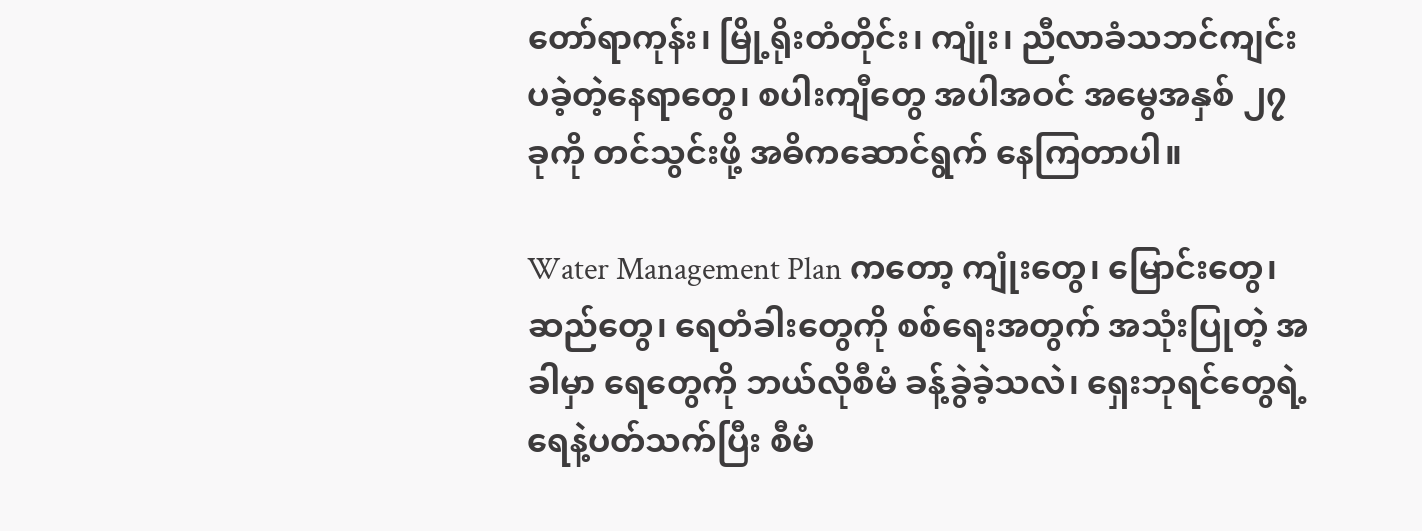တော်ရာကုန်း၊ မြို့ရိုးတံတိုင်း၊ ကျုံး၊ ညီလာခံသဘင်ကျင်းပခဲ့တဲ့နေရာတွေ၊ စပါးကျီတွေ အပါအဝင် အမွေအနှစ် ၂၇ ခုကို တင်သွင်းဖို့ အဓိကဆောင်ရွက် နေကြတာပါ။

Water Management Plan ကတော့ ကျုံးတွေ၊ မြောင်းတွေ၊ ဆည်တွေ၊ ရေတံခါးတွေကို စစ်ရေးအတွက် အသုံးပြုတဲ့ အခါမှာ ရေတွေကို ဘယ်လိုစီမံ ခန့်ခွဲခဲ့သလဲ၊ ရှေးဘုရင်တွေရဲ့ ရေနဲ့ပတ်သက်ပြီး စီမံ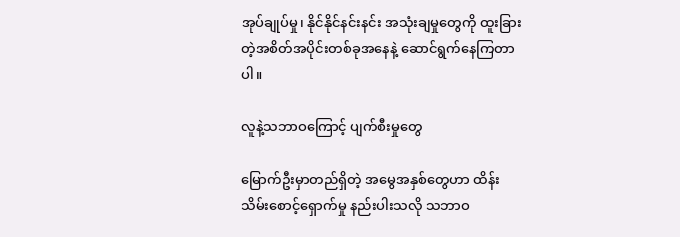အုပ်ချုပ်မှု၊ နိုင်နိုင်နင်းနင်း အသုံးချမှုတွေကို ထူးခြားတဲ့အစိတ်အပိုင်းတစ်ခုအနေနဲ့ ဆောင်ရွက်နေကြတာပါ။

လူနဲ့သဘာဝကြောင့် ပျက်စီးမှုတွေ

မြောက်ဦးမှာတည်ရှိတဲ့ အမွေအနှစ်တွေဟာ ထိန်းသိမ်းစောင့်ရှောက်မှု နည်းပါးသလို သဘာဝ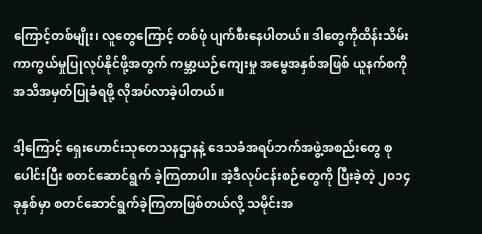ကြောင့်တစ်မျိုး၊ လူတွေကြောင့် တစ်ဖုံ ပျက်စီးနေပါတယ်။ ဒါတွေကိုထိန်းသိမ်းကာကွယ်မှုပြုလုပ်နိုင်ဖို့အတွက် ကမ္ဘာ့ယဉ်ကျေးမှု အမွေအနှစ်အဖြစ် ယူနက်စကိုအသိအမှတ်ပြုခံရဖို့ လိုအပ်လာခဲ့ပါတယ်။

ဒါ့ကြောင့် ရှေးဟောင်းသုတေသနဌာနနဲ့ ဒေသခံအရပ်ဘက်အဖွဲ့အစည်းတွေ စုပေါင်းပြီး စတင်ဆောင်ရွက် ခဲ့ကြတာပါ။ အဲ့ဒီလုပ်ငန်းစဉ်တွေကို ပြီးခဲ့တဲ့ ၂၀၁၄ ခုနှစ်မှာ စတင်ဆောင်ရွက်ခဲ့ကြတာဖြစ်တယ်လို့ သမိုင်းအ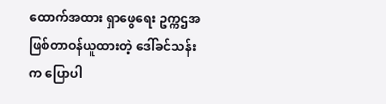ထောက်အထား ရှာဖွေရေး ဥက္ကဌအဖြစ်တာဝန်ယူထားတဲ့ ဒေါ်ခင်သန်းက ပြောပါ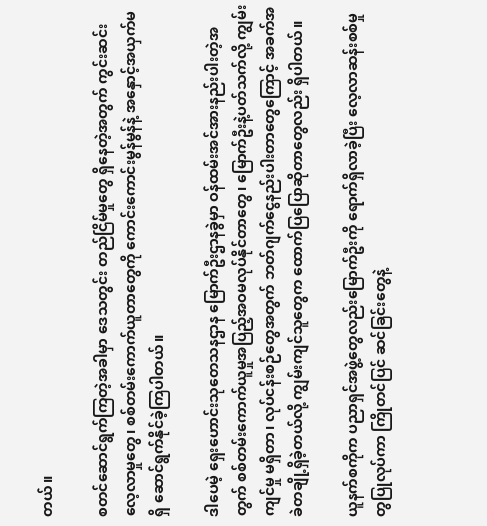တယ်။

စတင်ဆောင်ရွက်ကြတဲ့အခါမှာ ဒေသတွင်း တည်ငြိမ်မှုတွေ ရှိနေတဲ့အတွက် ကွင်းဆင်းလေ့လာမှုတွေ၊ စစ်တမ်းကောက်ယူတာတွေကို ကောင်းကောင်းမွန်မွန်နဲ့ အနှောင့်အယှက်မရှိ ဆောင်ရွက်နိုင်ခဲ့ကြပါတယ်။

ဒါပေမဲ့ ရှေးဟောင်းသုတေသနဌာန မြောက်ဦးဌာနခွဲမှာ ဝန်ထမ်းအင်အားနည်းပါးတဲ့အတွက် စစ်တမ်းကောက်ယူမှုအပြည့်အဝမလုပ်နိုင်တာတွေ၊ မြောက်ဦးနဲ့ပတ်သက်လို့ ကျွမ်းကျင်မှု မရှိတာ၊ လုပ်ငန်းစဉ်တွေအတွက် ဘတ်ဂျက်ငွေနည်းပါးတာတွေကြောင့် အခက်အခဲတချို့ရှိခဲ့တယ်လို့ ကျွမ်းကျင်သူတွေက ထောက်ပြပြောဆိုတာတွေလည်း ရှိပါတယ်။

ယူနက်စကိုက ပညာရှင်အဖွဲ့တွေလည်းမြောက်ဦးကို ရောက်ရှိလာခဲ့ပြီး လေ့လာဆန်းစစ်မှုတွပြုလုပ်ကာ ကြိုတင်ပြင် ဆင်ခြင်းတွေနဲ့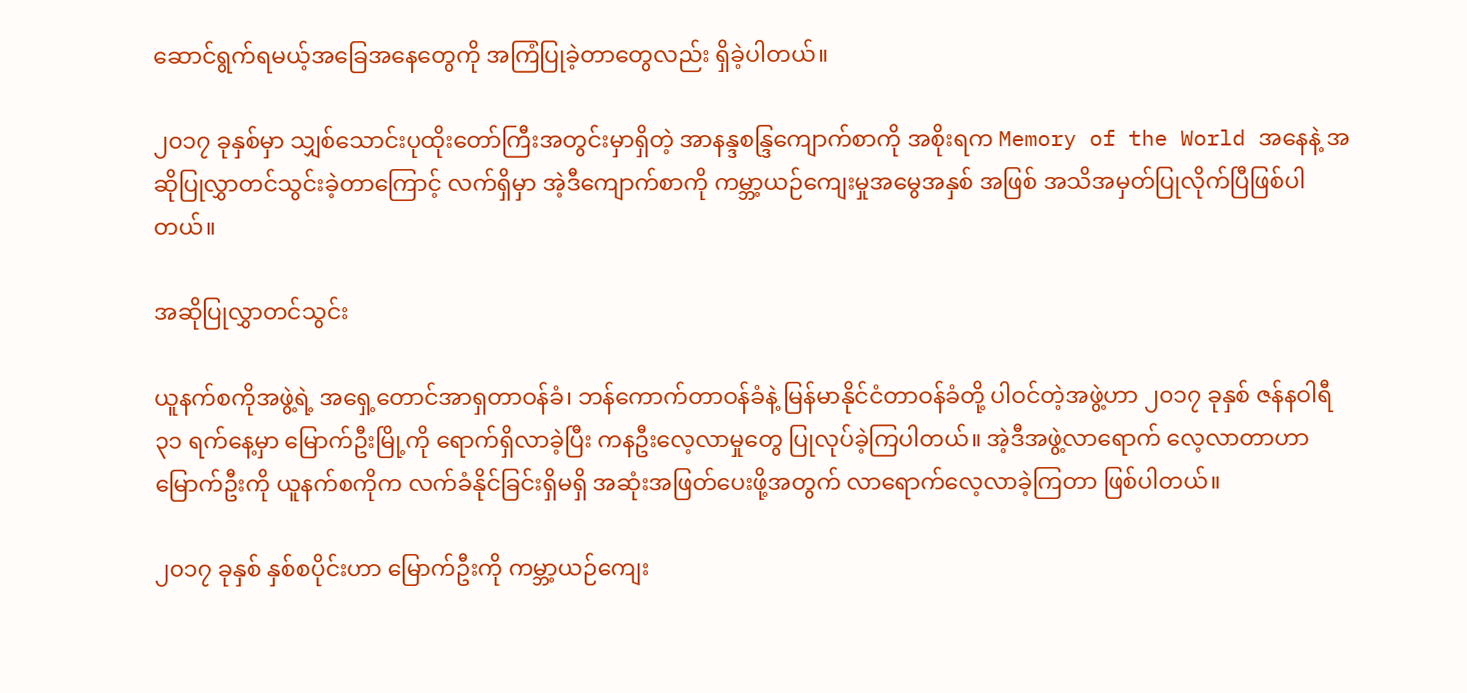ဆောင်ရွက်ရမယ့်အခြေအနေတွေကို အကြံပြုခဲ့တာတွေလည်း ရှိခဲ့ပါတယ်။

၂၀၁၇ ခုနှစ်မှာ သျှစ်သောင်းပုထိုးတော်ကြီးအတွင်းမှာရှိတဲ့ အာနန္ဒစန္ဒြကျောက်စာကို အစိုးရက Memory of the World အနေနဲ့ အဆိုပြုလွှာတင်သွင်းခဲ့တာကြောင့် လက်ရှိမှာ အဲ့ဒီကျောက်စာကို ကမ္ဘာ့ယဉ်ကျေးမှုအမွေအနှစ် အဖြစ် အသိအမှတ်ပြုလိုက်ပြီဖြစ်ပါတယ်။

အဆိုပြုလွှာတင်သွင်း

ယူနက်စကိုအဖွဲ့ရဲ့ အရှေ့တောင်အာရှတာဝန်ခံ၊ ဘန်ကောက်တာဝန်ခံနဲ့ မြန်မာနိုင်ငံတာဝန်ခံတို့ ပါဝင်တဲ့အဖွဲ့ဟာ ၂၀၁၇ ခုနှစ် ဇန်နဝါရီ ၃၁ ရက်နေ့မှာ မြောက်ဦးမြို့ကို ရောက်ရှိလာခဲ့ပြီး ကနဦးလေ့လာမှုတွေ ပြုလုပ်ခဲ့ကြပါတယ်။ အဲ့ဒီအဖွဲ့လာရောက် လေ့လာတာဟာ မြောက်ဦးကို ယူနက်စကိုက လက်ခံနိုင်ခြင်းရှိမရှိ အဆုံးအဖြတ်ပေးဖို့အတွက် လာရောက်လေ့လာခဲ့ကြတာ ဖြစ်ပါတယ်။

၂၀၁၇ ခုနှစ် နှစ်စပိုင်းဟာ မြောက်ဦးကို ကမ္ဘာ့ယဉ်ကျေး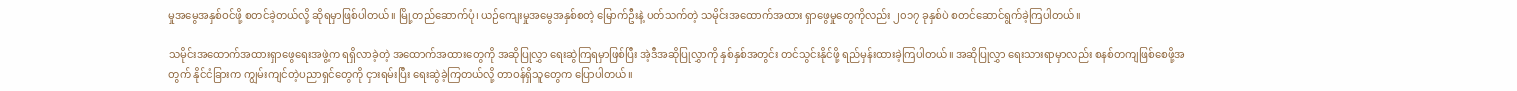မှုအမွေအနှစ်ဝင်ဖို့ စတင်ခဲ့တယ်လို့ ဆိုရမှာဖြစ်ပါတယ်။ မြို့တည်ဆောက်ပုံ၊ ယဉ်ကျေးမှုအမွေအနှစ်စတဲ့ မြောက်ဦးနဲ့ ပတ်သက်တဲ့ သမိုင်းအထောက်အထား ရှာဖွေမှုတွေကိုလည်း ၂၀၁၇ ခုနှစ်ပဲ စတင်ဆောင်ရွက်ခဲ့ကြပါတယ်။

သမိုင်းအထောက်အထားရှာဖွေရေးအဖွဲ့က ရရှိလာခဲ့တဲ့ အထောက်အထားတွေကို အဆိုပြုလွှာ ရေးဆွဲကြရမှာဖြစ်ပြီး အဲ့ဒီအဆိုပြုလွှာကို နှစ်နှစ်အတွင်း တင်သွင်းနိုင်ဖို့ ရည်မှန်းထားခဲ့ကြပါတယ်။ အဆိုပြုလွှာ ရေးသားရာမှာလည်း စနစ်တကျဖြစ်စေဖို့အတွက် နိုင်ငံခြားက ကျွမ်းကျင်တဲ့ပညာရှင်တွေကို ငှားရမ်းပြီး ရေးဆွဲခဲ့ကြတယ်လို့ တာဝန်ရှိသူတွေက ပြောပါတယ်။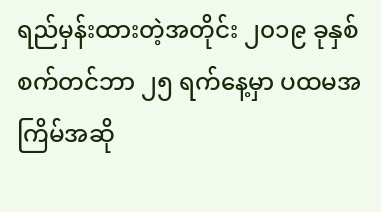ရည်မှန်းထားတဲ့အတိုင်း ၂၀၁၉ ခုနှစ် စက်တင်ဘာ ၂၅ ရက်နေ့မှာ ပထမအကြိမ်အဆို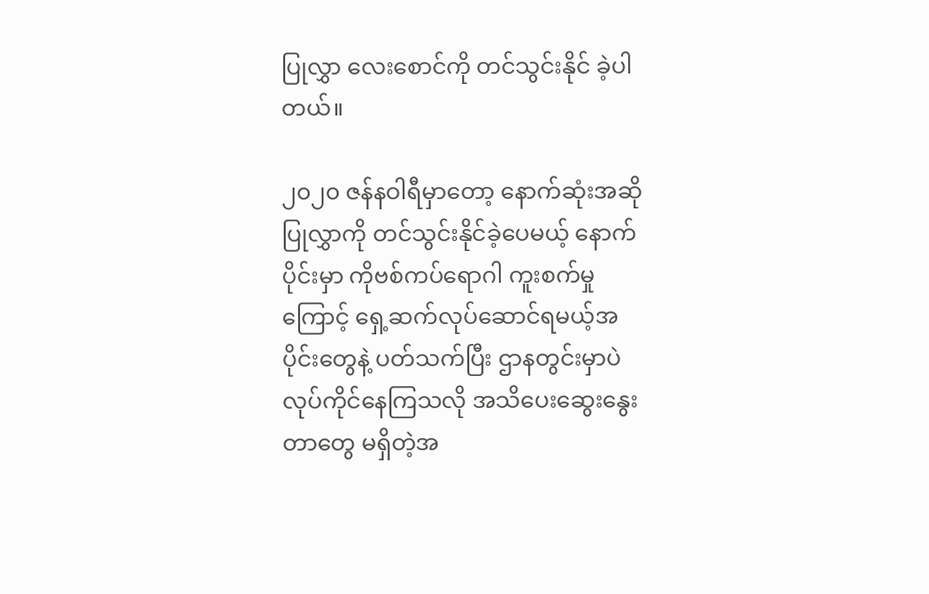ပြုလွှာ လေးစောင်ကို တင်သွင်းနိုင် ခဲ့ပါတယ်။

၂၀၂၀ ဇန်နဝါရီမှာတော့ နောက်ဆုံးအဆိုပြုလွှာကို တင်သွင်းနိုင်ခဲ့ပေမယ့် နောက်ပိုင်းမှာ ကိုဗစ်ကပ်ရောဂါ ကူးစက်မှု ကြောင့် ရှေ့ဆက်လုပ်ဆောင်ရမယ့်အပိုင်းတွေနဲ့ ပတ်သက်ပြီး ဌာနတွင်းမှာပဲ လုပ်ကိုင်နေကြသလို အသိပေးဆွေးနွေးတာတွေ မရှိတဲ့အ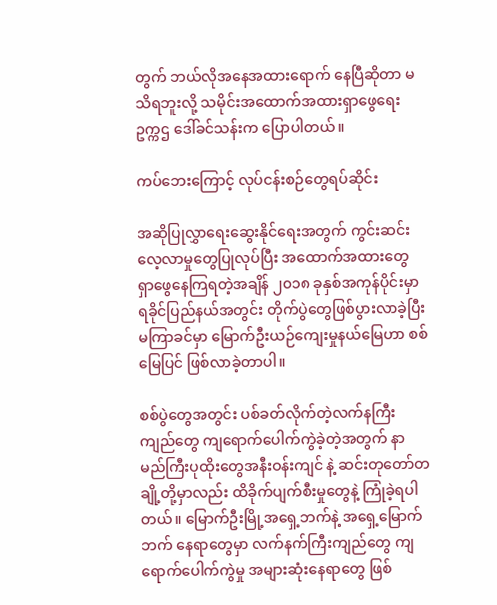တွက် ဘယ်လိုအနေအထားရောက် နေပြီဆိုတာ မသိရဘူးလို့ သမိုင်းအထောက်အထားရှာဖွေရေး ဥက္ကဌ ဒေါ်ခင်သန်းက ပြောပါတယ်။

ကပ်ဘေးကြောင့် လုပ်ငန်းစဉ်တွေရပ်ဆိုင်း

အဆိုပြုလွှာရေးဆွေးနိုင်ရေးအတွက် ကွင်းဆင်းလေ့လာမှုတွေပြုလုပ်ပြီး အထောက်အထားတွေ ရှာဖွေနေကြရတဲ့အချိန် ၂၀၁၈ ခုနှစ်အကုန်ပိုင်းမှာ ရခိုင်ပြည်နယ်အတွင်း တိုက်ပွဲတွေဖြစ်ပွားလာခဲ့ပြီး မကြာခင်မှာ မြောက်ဦးယဉ်ကျေးမှုနယ်မြေဟာ စစ်မြေပြင် ဖြစ်လာခဲ့တာပါ။

စစ်ပွဲတွေအတွင်း ပစ်ခတ်လိုက်တဲ့လက်နကြီးကျည်တွေ ကျရောက်ပေါက်ကွဲခဲ့တဲ့အတွက် နာမည်ကြီးပုထိုးတွေအနီးဝန်းကျင် နဲ့ ဆင်းတုတော်တချို့တို့မှာလည်း ထိခိုက်ပျက်စီးမှုတွေနဲ့ ကြုံခဲ့ရပါတယ်။ မြောက်ဦးမြို့အရှေ့ဘက်နဲ့ အရှေ့မြောက်ဘက် နေရာတွေမှာ လက်နက်ကြီးကျည်တွေ ကျရောက်ပေါက်ကွဲမှု အများဆုံးနေရာတွေ ဖြစ်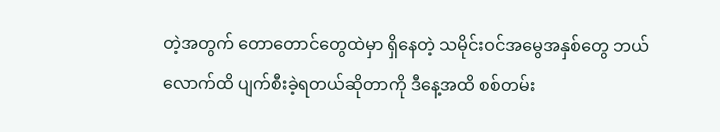တဲ့အတွက် တောတောင်တွေထဲမှာ ရှိနေတဲ့ သမိုင်းဝင်အမွေအနှစ်တွေ ဘယ်လောက်ထိ ပျက်စီးခဲ့ရတယ်ဆိုတာကို ဒီနေ့အထိ စစ်တမ်း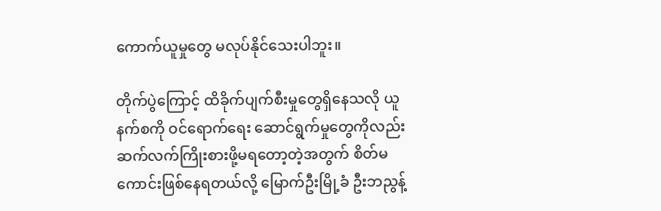ကောက်ယူမှုတွေ မလုပ်နိုင်သေးပါဘူး။

တိုက်ပွဲကြောင့် ထိခိုက်ပျက်စီးမှုတွေရှိနေသလို ယူနက်စကို ဝင်ရောက်ရေး ဆောင်ရွက်မှုတွေကိုလည်း ဆက်လက်ကြိုးစားဖို့မရတော့တဲ့အတွက် စိတ်မကောင်းဖြစ်နေရတယ်လို့ မြောက်ဦးမြို့ခံ ဦးဘညွန့်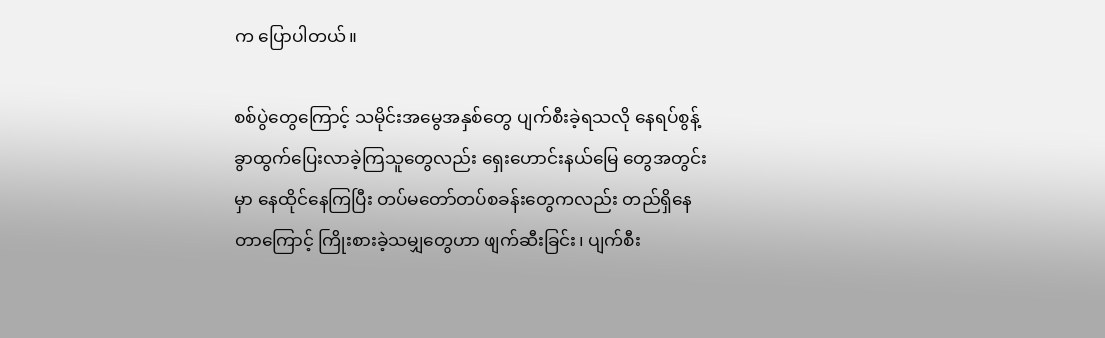က ပြောပါတယ်။

စစ်ပွဲတွေကြောင့် သမိုင်းအမွေအနှစ်တွေ ပျက်စီးခဲ့ရသလို နေရပ်စွန့်ခွာထွက်ပြေးလာခဲ့ကြသူတွေလည်း ရှေးဟောင်းနယ်မြေ တွေအတွင်းမှာ နေထိုင်နေကြပြီး တပ်မတော်တပ်စခန်းတွေကလည်း တည်ရှိနေတာကြောင့် ကြိုးစားခဲ့သမျှတွေဟာ ဖျက်ဆီးခြင်း၊ ပျက်စီး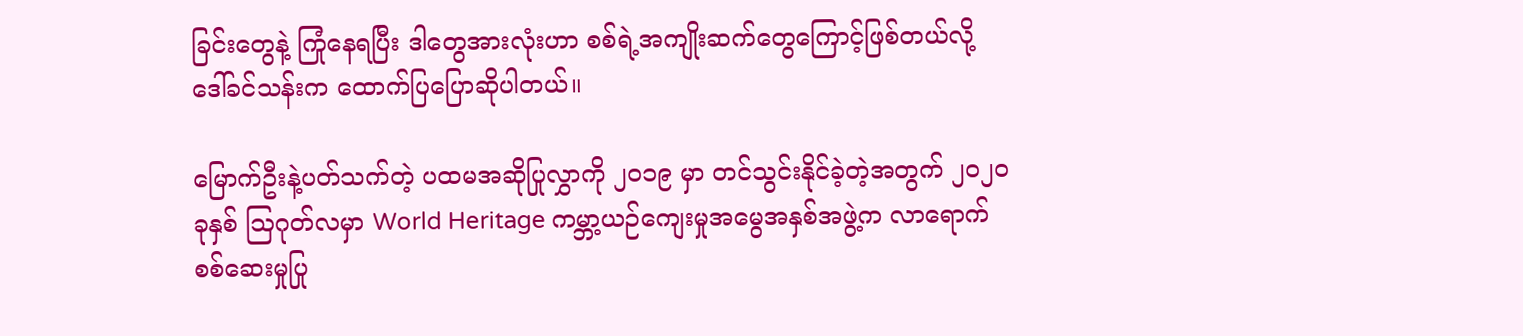ခြင်းတွေနဲ့ ကြုံနေရပြီး ဒါတွေအားလုံးဟာ စစ်ရဲ့အကျိုးဆက်တွေကြောင့်ဖြစ်တယ်လို့ ဒေါ်ခင်သန်းက ထောက်ပြပြောဆိုပါတယ်။

မြောက်ဦးနဲ့ပတ်သက်တဲ့ ပထမအဆိုပြုလွှာကို ၂၀၁၉ မှာ တင်သွင်းနိုင်ခဲ့တဲ့အတွက် ၂၀၂၀ ခုနှစ် ဩဂုတ်လမှာ World Heritage ကမ္ဘာ့ယဉ်ကျေးမှုအမွေအနှစ်အဖွဲ့က လာရောက်စစ်ဆေးမှုပြု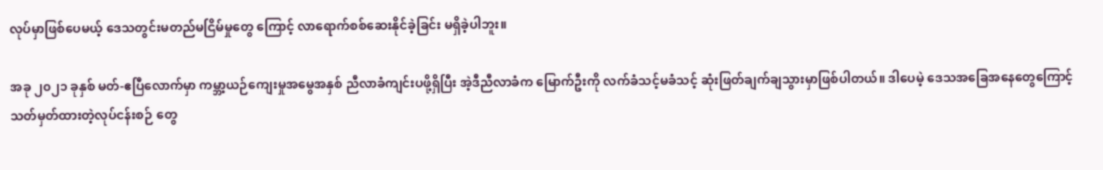လုပ်မှာဖြစ်ပေမယ့် ဒေသတွင်းမတည်မငြိမ်မှုတွေ ကြောင့် လာရောက်စစ်ဆေးနိုင်ခဲ့ခြင်း မရှိခဲ့ပါဘူး။

အခု ၂၀၂၁ ခုနှစ် မတ်-ဧပြီလောက်မှာ ကမ္ဘာ့ယဉ်ကျေးမှုအမွေအနှစ် ညီလာခံကျင်းပဖို့ရှိပြီး အဲ့ဒီညီလာခံက မြောက်ဦးကို လက်ခံသင့်မခံသင့် ဆုံးဖြတ်ချက်ချသွားမှာဖြစ်ပါတယ်။ ဒါပေမဲ့ ဒေသအခြေအနေတွေကြောင့် သတ်မှတ်ထားတဲ့လုပ်ငန်းစဉ် တွေ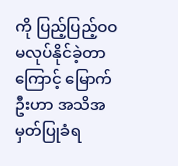ကို ပြည့်ပြည့်ဝဝမလုပ်နိုင်ခဲ့တာကြောင့် မြောက်ဦးဟာ အသိအမှတ်ပြုခံရ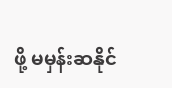ဖို့ မမှန်းဆနိုင်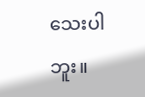သေးပါဘူး။